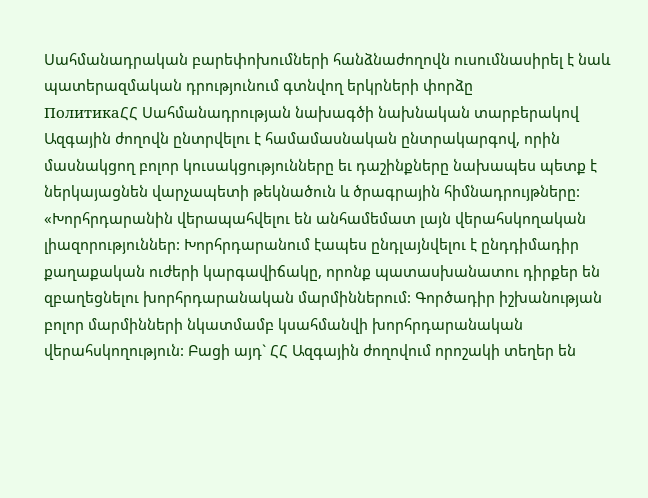Սահմանադրական բարեփոխումների հանձնաժողովն ուսումնասիրել է նաև պատերազմական դրությունում գտնվող երկրների փորձը
ПолитикаՀՀ Սահմանադրության նախագծի նախնական տարբերակով Ազգային ժողովն ընտրվելու է համամասնական ընտրակարգով, որին մասնակցող բոլոր կուսակցությունները եւ դաշինքները նախապես պետք է ներկայացնեն վարչապետի թեկնածուն և ծրագրային հիմնադրույթները: «Խորհրդարանին վերապահվելու են անհամեմատ լայն վերահսկողական լիազորություններ: Խորհրդարանում էապես ընդլայնվելու է ընդդիմադիր քաղաքական ուժերի կարգավիճակը, որոնք պատասխանատու դիրքեր են զբաղեցնելու խորհրդարանական մարմիններում: Գործադիր իշխանության բոլոր մարմինների նկատմամբ կսահմանվի խորհրդարանական վերահսկողություն: Բացի այդ` ՀՀ Ազգային ժողովում որոշակի տեղեր են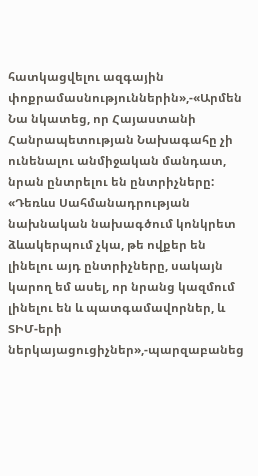հատկացվելու ազգային փոքրամասնություններին»,-«Արմեն
Նա նկատեց, որ Հայաստանի Հանրապետության Նախագահը չի ունենալու անմիջական մանդատ, նրան ընտրելու են ընտրիչները: «Դեռևս Սահմանադրության նախնական նախագծում կոնկրետ ձևակերպում չկա, թե ովքեր են լինելու այդ ընտրիչները, սակայն կարող եմ ասել, որ նրանց կազմում լինելու են և պատգամավորներ, և ՏԻՄ-երի ներկայացուցիչներ»,-պարզաբանեց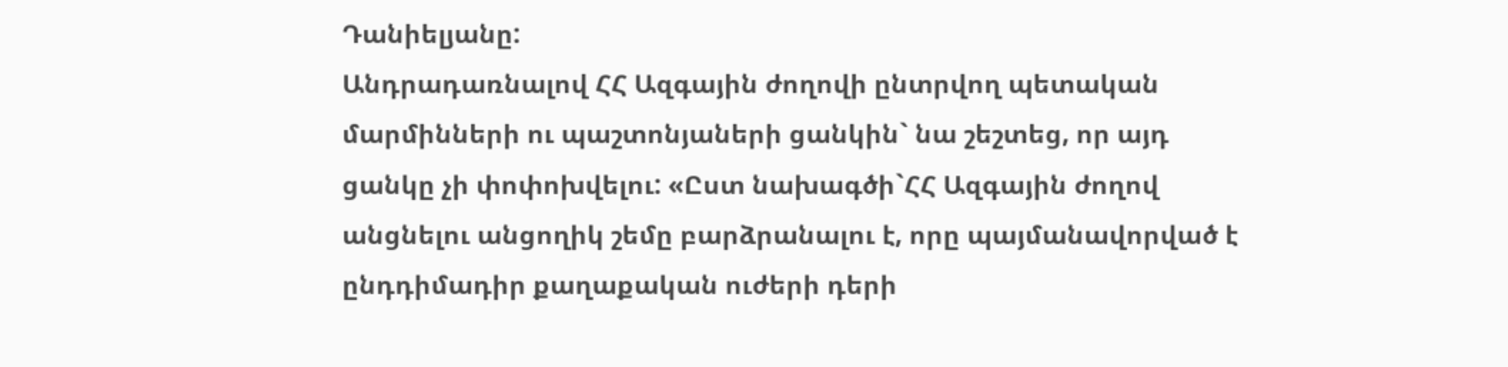Դանիելյանը:
Անդրադառնալով ՀՀ Ազգային ժողովի ընտրվող պետական մարմինների ու պաշտոնյաների ցանկին` նա շեշտեց, որ այդ ցանկը չի փոփոխվելու: «Ըստ նախագծի`ՀՀ Ազգային ժողով անցնելու անցողիկ շեմը բարձրանալու է, որը պայմանավորված է ընդդիմադիր քաղաքական ուժերի դերի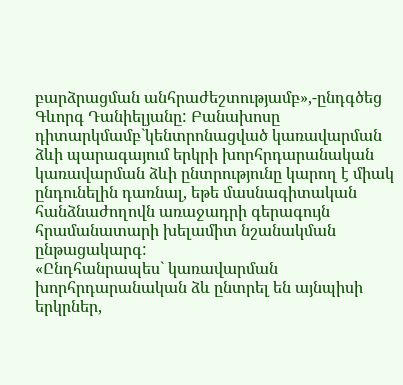բարձրացման անհրաժեշտությամբ»,-ընդգծեց Գևորգ Դանիելյանը: Բանախոսը դիտարկմամբ`կենտրոնացված կառավարման ձևի պարագայում երկրի խորհրդարանական կառավարման ձևի ընտրությունը կարող է միակ ընդունելին դառնալ, եթե մասնագիտական հանձնաժողովն առաջադրի գերագույն հրամանատարի խելամիտ նշանակման ընթացակարգ:
«Ընդհանրապես` կառավարման խորհրդարանական ձև ընտրել են այնպիսի երկրներ,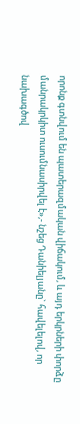որոնք գտնվում են պատերազմական վիճակում, և այդ երկրների փորձը մանրակրկիտ ուսումնասիրվել է»,- նշեց Դանիելյանը` հավելելով, որ նախագծով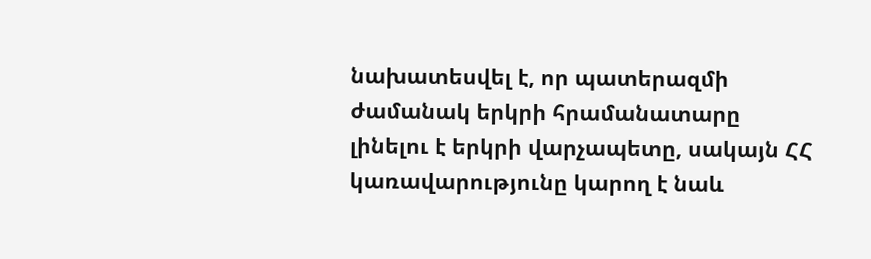նախատեսվել է, որ պատերազմի ժամանակ երկրի հրամանատարը լինելու է երկրի վարչապետը, սակայն ՀՀ կառավարությունը կարող է նաև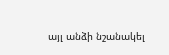այլ անձի նշանակել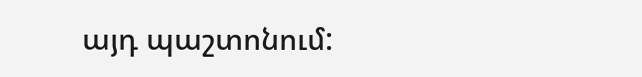այդ պաշտոնում: